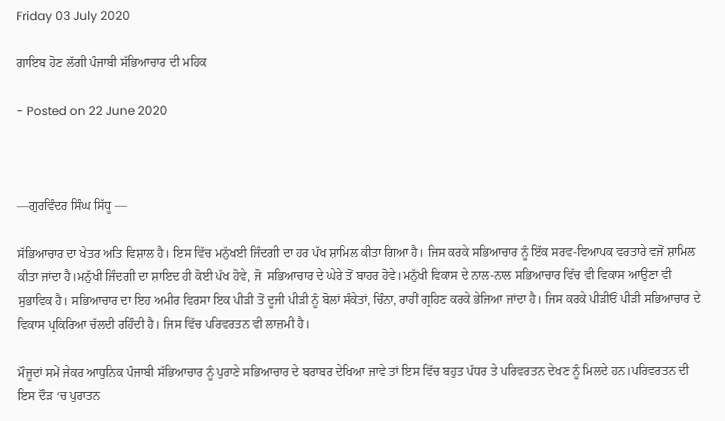Friday 03 July 2020

ਗਾਇਬ ਹੋਣ ਲੱਗੀ ਪੰਜਾਬੀ ਸੱਭਿਆਚਾਰ ਦੀ ਮਹਿਕ

- Posted on 22 June 2020



—ਗੁਰਵਿੰਦਰ ਸਿੰਘ ਸਿੱਧੂ —

ਸੱਭਿਆਚਾਰ ਦਾ ਖੇਤਰ ਅਤਿ ਵਿਸ਼ਾਲ ਹੈ। ਇਸ ਵਿੱਚ ਮਨੁੱਖਈ ਜਿੰਦਗੀ ਦਾ ਹਰ ਪੱਖ ਸ਼ਾਮਿਲ ਕੀਤਾ ਗਿਆ ਹੈ। ਜਿਸ ਕਰਕੇ ਸਭਿਆਚਾਰ ਨੂੰ ਇੱਕ ਸਰਵ-ਵਿਆਪਕ ਵਰਤਾਰੇ ਵਜੋਂ ਸ਼ਾਮਿਲ ਕੀਤਾ ਜਾਂਦਾ ਹੈ।ਮਨੁੱਖੀ ਜਿੰਦਗੀ ਦਾ ਸ਼ਾਇਦ ਹੀ ਕੋਈ ਪੱਖ ਹੋਵੇ, ਜੋ  ਸਭਿਆਚਾਰ ਦੇ ਘੇਰੇ ਤੋਂ ਬਾਹਰ ਹੋਵੇ।ਮਨੁੱਖੀ ਵਿਕਾਸ ਦੇ ਨਾਲ-ਨਾਲ ਸਭਿਆਚਾਰ ਵਿੱਚ ਵੀ ਵਿਕਾਸ ਆਉਣਾ ਵੀ ਸੁਭਾਵਿਕ ਹੈ। ਸਭਿਆਚਾਰ ਦਾ ਇਹ ਅਮੀਰ ਵਿਰਸਾ ਇਕ ਪੀੜੀ ਤੋਂ ਦੂਜੀ ਪੀੜੀ ਨੂੰ ਬੋਲਾਂ ਸੰਕੇਤਾਂ, ਚਿੰਨਾ, ਰਾਹੀਂ ਗ੍ਰਹਿਣ ਕਰਕੇ ਭੇਜਿਆ ਜਾਂਦਾ ਹੈ। ਜਿਸ ਕਰਕੇ ਪੀੜੀਓਂ ਪੀੜੀ ਸਭਿਆਚਾਰ ਦੇ ਵਿਕਾਸ ਪ੍ਰਕਿਰਿਆ ਚੱਲਦੀ ਰਹਿੰਦੀ ਹੈ। ਜਿਸ ਵਿੱਚ ਪਰਿਵਰਤਨ ਵੀ ਲਾਜ਼ਮੀ ਹੈ।

ਮੌਜੂਦਾਂ ਸਮੇਂ ਜੇਕਰ ਆਧੁਨਿਕ ਪੰਜਾਬੀ ਸੱਭਿਆਚਾਰ ਨੂੰ ਪੁਰਾਣੇ ਸਭਿਆਚਾਰ ਦੇ ਬਰਾਬਰ ਦੇਖਿਆ ਜਾਵੇ ਤਾਂ ਇਸ ਵਿੱਚ ਬਹੁਤ ਪੱਧਰ ਤੇ ਪਰਿਵਰਤਨ ਦੇਖਣ ਨੂੰ ਮਿਲਦੇ ਹਨ।ਪਰਿਵਰਤਨ ਦੀ ਇਸ ਦੌੜ ‘ਚ ਪੁਰਾਤਨ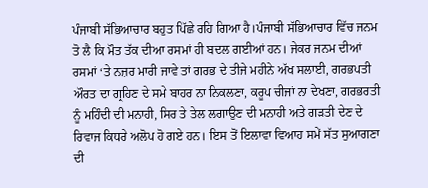ਪੰਜਾਬੀ ਸੱਭਿਆਚਾਰ ਬਹੁਤ ਪਿੱਛੇ ਰਹਿ ਗਿਆ ਹੈ।ਪੰਜਾਬੀ ਸੱਭਿਆਚਾਰ ਵਿੱਚ ਜਨਮ ਤੋ ਲੈ ਕਿ ਮੌਤ ਤੱਕ ਦੀਆ ਰਸਮਾਂ ਹੀ ਬਦਲ ਗਈਆਂ ਹਨ। ਜੇਕਰ ਜਨਮ ਦੀਆਂ ਰਸਮਾਂ ‘ਤੇ ਨਜ਼ਰ ਮਾਰੀ ਜਾਵੇ ਤਾਂ ਗਰਭ ਦੇ ਤੀਜੇ ਮਹੀਨੇ ਅੱਖ ਸਲਾਈ, ਗਰਭਪਤੀ ਔਰਤ ਦਾ ਗ੍ਰਹਿਣ ਦੇ ਸਮੇ ਬਾਹਰ ਨਾ ਨਿਕਲਣਾ, ਕਰੂਪ ਚੀਜਾਂ ਨਾ ਦੇਖਣਾ, ਗਰਭਰਤੀ ਨੂੰ ਮਹਿੰਦੀ ਦੀ ਮਨਾਹੀ, ਸਿਰ ਤੇ ਤੇਲ ਲਗਾਉਣ ਦੀ ਮਨਾਹੀ ਅਤੇ ਗੜਤੀ ਦੇਣ ਦੇ ਰਿਵਾਜ ਕਿਧਰੇ ਅਲੋਪ ਹੋ ਗਏ ਹਨ। ਇਸ ਤੋਂ ਇਲਾਵਾ ਵਿਆਹ ਸਮੇਂ ਸੱਤ ਸੁਆਗਣਾ ਦੀ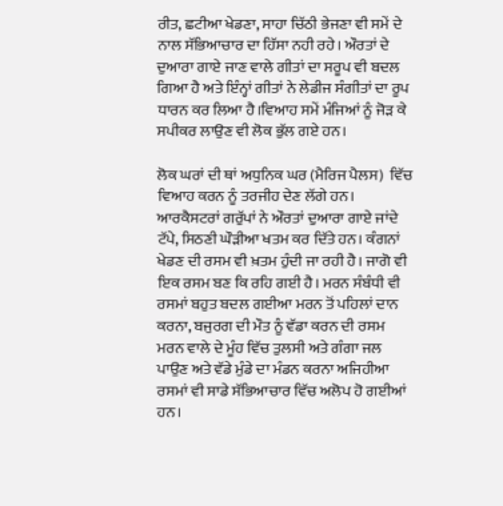ਰੀਤ, ਛਟੀਆ ਖੇਡਣਾ, ਸਾਹਾ ਚਿੱਠੀ ਭੇਜਣਾ ਵੀ ਸਮੇਂ ਦੇ ਨਾਲ ਸੱਭਿਆਚਾਰ ਦਾ ਹਿੱਸਾ ਨਹੀ ਰਹੇ। ਔਰਤਾਂ ਦੇ ਦੁਆਰਾ ਗਾਏ ਜਾਣ ਵਾਲੇ ਗੀਤਾਂ ਦਾ ਸਰੂਪ ਵੀ ਬਦਲ ਗਿਆ ਹੈ ਅਤੇ ਇੰਨ੍ਹਾਂ ਗੀਤਾਂ ਨੇ ਲੇਡੀਜ ਸੰਗੀਤਾਂ ਦਾ ਰੂਪ ਧਾਰਨ ਕਰ ਲਿਆ ਹੈ।ਵਿਆਹ ਸਮੇਂ ਮੰਜਿਆਂ ਨੂੰ ਜੋੜ ਕੇ ਸਪੀਕਰ ਲਾਉਣ ਵੀ ਲੋਕ ਭੁੱਲ ਗਏ ਹਨ।

ਲੋਕ ਘਰਾਂ ਦੀ ਥਾਂ ਅਧੁਨਿਕ ਘਰ (ਮੈਰਿਜ ਪੈਲਸ)  ਵਿੱਚ ਵਿਆਹ ਕਰਨ ਨੂੰ ਤਰਜੀਹ ਦੇਣ ਲੱਗੇ ਹਨ। ਆਰਕੈਸਟਰਾਂ ਗਰੁੱਪਾਂ ਨੇ ਔਰਤਾਂ ਦੁਆਰਾ ਗਾਏ ਜਾਂਦੇ ਟੱਪੇ, ਸਿਠਣੀ ਘੌੜੀਆ ਖਤਮ ਕਰ ਦਿੱਤੇ ਹਨ। ਕੰਗਨਾਂ ਖੇਡਣ ਦੀ ਰਸਮ ਵੀ ਖ਼ਤਮ ਹੁੰਦੀ ਜਾ ਰਹੀ ਹੈ। ਜਾਗੋ ਵੀ ਇਕ ਰਸਮ ਬਣ ਕਿ ਰਹਿ ਗਈ ਹੈ। ਮਰਨ ਸੰਬੰਧੀ ਵੀ ਰਸਮਾਂ ਬਹੁਤ ਬਦਲ ਗਈਆ ਮਰਨ ਤੋਂ ਪਹਿਲਾਂ ਦਾਨ ਕਰਨਾ, ਬਜੁਰਗ ਦੀ ਮੌਤ ਨੂੰ ਵੱਡਾ ਕਰਨ ਦੀ ਰਸਮ ਮਰਨ ਵਾਲੇ ਦੇ ਮੂੰਹ ਵਿੱਚ ਤੁਲਸੀ ਅਤੇ ਗੰਗਾ ਜਲ ਪਾਉਣ ਅਤੇ ਵੱਡੇ ਮੁੰਡੇ ਦਾ ਮੰਡਨ ਕਰਨਾ ਅਜਿਹੀਆ ਰਸਮਾਂ ਵੀ ਸਾਡੇ ਸੱਭਿਆਚਾਰ ਵਿੱਚ ਅਲੋਪ ਹੋ ਗਈਆਂ ਹਨ।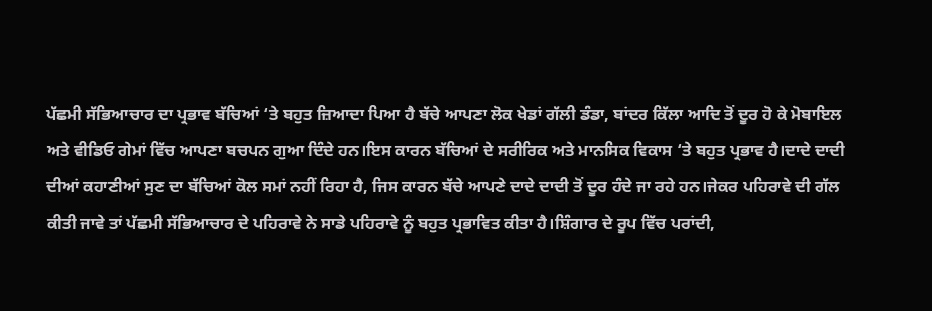ਪੱਛਮੀ ਸੱਭਿਆਚਾਰ ਦਾ ਪ੍ਰਭਾਵ ਬੱਚਿਆਂ ‘ਤੇ ਬਹੁਤ ਜ਼ਿਆਦਾ ਪਿਆ ਹੈ ਬੱਚੇ ਆਪਣਾ ਲੋਕ ਖੇਡਾਂ ਗੱਲੀ ਡੰਡਾ, ਬਾਂਦਰ ਕਿੱਲਾ ਆਦਿ ਤੋਂ ਦੂਰ ਹੋ ਕੇ ਮੋਬਾਇਲ ਅਤੇ ਵੀਡਿਓ ਗੇਮਾਂ ਵਿੱਚ ਆਪਣਾ ਬਚਪਨ ਗੁਆ ਦਿੰਦੇ ਹਨ।ਇਸ ਕਾਰਨ ਬੱਚਿਆਂ ਦੇ ਸਰੀਰਿਕ ਅਤੇ ਮਾਨਸਿਕ ਵਿਕਾਸ ‘ਤੇ ਬਹੁਤ ਪ੍ਰਭਾਵ ਹੈ।ਦਾਦੇ ਦਾਦੀ ਦੀਆਂ ਕਹਾਣੀਆਂ ਸੁਣ ਦਾ ਬੱਚਿਆਂ ਕੋਲ ਸਮਾਂ ਨਹੀਂ ਰਿਹਾ ਹੈ, ਜਿਸ ਕਾਰਨ ਬੱਚੇ ਆਪਣੇ ਦਾਦੇ ਦਾਦੀ ਤੋਂ ਦੂਰ ਹੰਦੇ ਜਾ ਰਹੇ ਹਨ।ਜੇਕਰ ਪਹਿਰਾਵੇ ਦੀ ਗੱਲ ਕੀਤੀ ਜਾਵੇ ਤਾਂ ਪੱਛਮੀ ਸੱਭਿਆਚਾਰ ਦੇ ਪਹਿਰਾਵੇ ਨੇ ਸਾਡੇ ਪਹਿਰਾਵੇ ਨੂੰ ਬਹੁਤ ਪ੍ਰਭਾਵਿਤ ਕੀਤਾ ਹੈ।ਸ਼ਿੰਗਾਰ ਦੇ ਰੂਪ ਵਿੱਚ ਪਰਾਂਦੀ,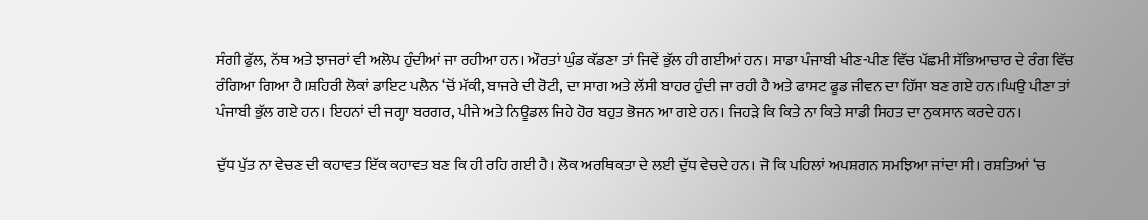ਸੰਗੀ ਫੁੱਲ, ਨੱਥ ਅਤੇ ਝਾਜਰਾਂ ਵੀ ਅਲੋਪ ਹੁੰਦੀਆਂ ਜਾ ਰਹੀਆ ਹਨ। ਔਰਤਾਂ ਘੁੰਡ ਕੱਡਣਾ ਤਾਂ ਜਿਵੇਂ ਭੁੱਲ ਹੀ ਗਈਆਂ ਹਨ। ਸਾਡਾ ਪੰਜਾਬੀ ਖੀਣ-ਪੀਣ ਵਿੱਚ ਪੱਛਮੀ ਸੱਭਿਆਚਾਰ ਦੇ ਰੰਗ ਵਿੱਚ ਰੰਗਿਆ ਗਿਆ ਹੈ।ਸ਼ਹਿਰੀ ਲੋਕਾਂ ਡਾਇਟ ਪਲੈਨ ‘ਚੋਂ ਮੱਕੀ, ਬਾਜਰੇ ਦੀ ਰੋਟੀ, ਦਾ ਸਾਗ ਅਤੇ ਲੱਸੀ ਬਾਹਰ ਹੁੰਦੀ ਜਾ ਰਹੀ ਹੈ ਅਤੇ ਫਾਸਟ ਫੂਡ ਜੀਵਨ ਦਾ ਹਿੱਸਾ ਬਣ ਗਏ ਹਨ।ਘਿਉ ਪੀਣਾ ਤਾਂ ਪੰਜਾਬੀ ਭੁੱਲ ਗਏ ਹਨ। ਇਹਨਾਂ ਦੀ ਜਗ੍ਹਾ ਬਰਗਰ, ਪੀਜੇ ਅਤੇ ਨਿਊਡਲ ਜਿਹੇ ਹੋਰ ਬਹੁਤ ਭੋਜਨ ਆ ਗਏ ਹਨ। ਜਿਹੜੇ ਕਿ ਕਿਤੇ ਨਾ ਕਿਤੇ ਸਾਡੀ ਸਿਹਤ ਦਾ ਨੁਕਸਾਨ ਕਰਦੇ ਹਨ।

ਦੁੱਧ ਪੁੱਤ ਨਾ ਵੇਚਣ ਦੀ ਕਹਾਵਤ ਇੱਕ ਕਹਾਵਤ ਬਣ ਕਿ ਹੀ ਰਹਿ ਗਈ ਹੈ। ਲੋਕ ਅਰਥਿਕਤਾ ਦੇ ਲਈ ਦੁੱਧ ਵੇਚਦੇ ਹਨ। ਜੋ ਕਿ ਪਹਿਲਾਂ ਅਪਸ਼ਗਨ ਸਮਝਿਆ ਜਾਂਦਾ ਸੀ। ਰਸ਼ਤਿਆਂ ‘ਚ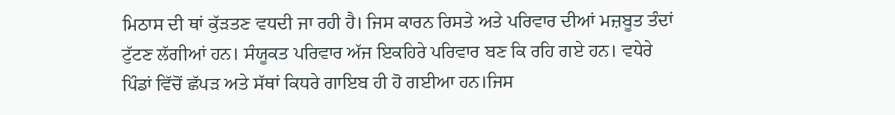ਮਿਠਾਸ ਦੀ ਥਾਂ ਕੁੱੜਤਣ ਵਧਦੀ ਜਾ ਰਹੀ ਹੈ। ਜਿਸ ਕਾਰਨ ਰਿਸਤੇ ਅਤੇ ਪਰਿਵਾਰ ਦੀਆਂ ਮਜ਼ਬੂਤ ਤੰਦਾਂ ਟੁੱਟਣ ਲੱਗੀਆਂ ਹਨ। ਸੰਯੂਕਤ ਪਰਿਵਾਰ ਅੱਜ ਇਕਹਿਰੇ ਪਰਿਵਾਰ ਬਣ ਕਿ ਰਹਿ ਗਏ ਹਨ। ਵਧੇਰੇ ਪਿੰਡਾਂ ਵਿੱਚੋਂ ਛੱਪੜ ਅਤੇ ਸੱਥਾਂ ਕਿਧਰੇ ਗਾਇਬ ਹੀ ਹੋ ਗਈਆ ਹਨ।ਜਿਸ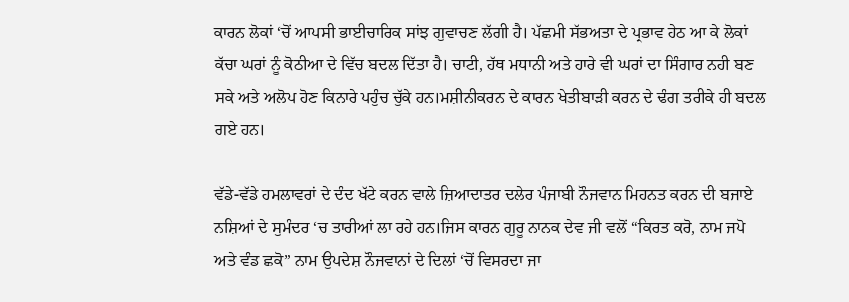ਕਾਰਨ ਲੋਕਾਂ ‘ਚੋਂ ਆਪਸੀ ਭਾਈਚਾਰਿਕ ਸਾਂਝ ਗੁਵਾਚਣ ਲੱਗੀ ਹੈ। ਪੱਛਮੀ ਸੱਭਅਤਾ ਦੇ ਪ੍ਰਭਾਵ ਹੇਠ ਆ ਕੇ ਲੋਕਾਂ ਕੱਚਾ ਘਰਾਂ ਨੂੰ ਕੋਠੀਆ ਦੇ ਵਿੱਚ ਬਦਲ ਦਿੱਤਾ ਹੈ। ਚਾਟੀ, ਹੱਥ ਮਧਾਨੀ ਅਤੇ ਹਾਰੇ ਵੀ ਘਰਾਂ ਦਾ ਸਿੰਗਾਰ ਨਹੀ ਬਣ ਸਕੇ ਅਤੇ ਅਲੋਪ ਹੋਣ ਕਿਨਾਰੇ ਪਹੁੰਚ ਚੁੱਕੇ ਹਨ।ਮਸ਼ੀਨੀਕਰਨ ਦੇ ਕਾਰਨ ਖੇਤੀਬਾੜੀ ਕਰਨ ਦੇ ਢੰਗ ਤਰੀਕੇ ਹੀ ਬਦਲ ਗਏ ਹਨ।

ਵੱਡੇ-ਵੱਡੇ ਹਮਲਾਵਰਾਂ ਦੇ ਦੰਦ ਖੱਟੇ ਕਰਨ ਵਾਲੇ ਜ਼ਿਆਦਾਤਰ ਦਲੇਰ ਪੰਜਾਬੀ ਨੌਜਵਾਨ ਮਿਹਨਤ ਕਰਨ ਦੀ ਬਜਾਏ ਨਸ਼ਿਆਂ ਦੇ ਸੁਮੰਦਰ ‘ਚ ਤਾਰੀਆਂ ਲਾ ਰਹੇ ਹਨ।ਜਿਸ ਕਾਰਨ ਗੁਰੂ ਨਾਨਕ ਦੇਵ ਜੀ ਵਲੋਂ “ਕਿਰਤ ਕਰੋ, ਨਾਮ ਜਪੋ ਅਤੇ ਵੰਡ ਛਕੋ” ਨਾਮ ਉਪਦੇਸ਼ ਨੌਜਵਾਨਾਂ ਦੇ ਦਿਲਾਂ ‘ਚੋਂ ਵਿਸਰਦਾ ਜਾ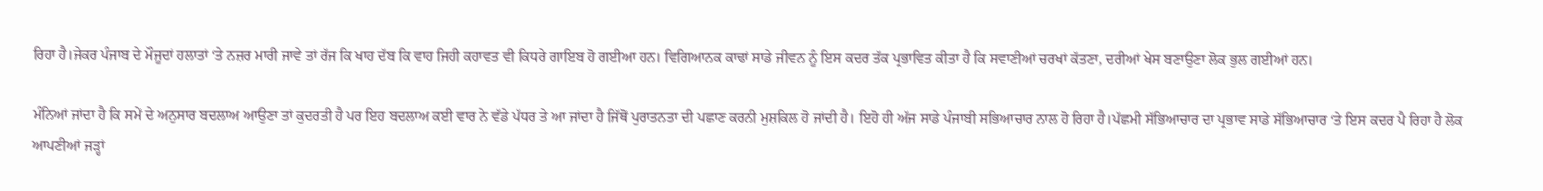ਰਿਹਾ ਹੈ।ਜੇਕਰ ਪੰਜਾਬ ਦੇ ਮੌਜੂਦਾਂ ਹਲਾਤਾਂ ‘ਤੇ ਨਜ਼ਰ ਮਾਰੀ ਜਾਵੇ ਤਾਂ ਰੱਜ ਕਿ ਖਾਹ ਦੱਬ ਕਿ ਵਾਹ ਜਿਹੀ ਕਹਾਵਤ ਵੀ ਕਿਧਰੇ ਗਾਇਬ ਹੋ ਗਈਆ ਹਨ। ਵਿਗਿਆਨਕ ਕਾਢਾਂ ਸਾਡੇ ਜੀਵਨ ਨੂੰ ਇਸ ਕਦਰ ਤੱਕ ਪ੍ਰਭਾਵਿਤ ਕੀਤਾ ਹੈ ਕਿ ਸਵਾਣੀਆਂ ਚਰਖਾਂ ਕੱਤਣਾ, ਦਰੀਆਂ ਖੇਸ ਬਣਾਉਣਾ ਲੋਕ ਭੁਲ ਗਈਆਂ ਹਨ।

ਮੰਨਿਆਂ ਜਾਂਦਾ ਹੈ ਕਿ ਸਮੇਂ ਦੇ ਅਨੁਸਾਰ ਬਦਲਾਅ ਆਉਣਾ ਤਾਂ ਕੁਦਰਤੀ ਹੈ ਪਰ ਇਹ ਬਦਲਾਅ ਕਈ ਵਾਰ ਨੇ ਵੱਡੇ ਪੱਧਰ ਤੇ ਆ ਜਾਂਦਾ ਹੈ ਜਿੱਥੋਂ ਪੁਰਾਤਨਤਾ ਦੀ ਪਛਾਣ ਕਰਨੀ ਮੁਸ਼ਕਿਲ ਹੋ ਜਾਂਦੀ ਹੈ। ਇਹੋ ਹੀ ਅੱਜ ਸਾਡੇ ਪੰਜਾਬੀ ਸਭਿਆਚਾਰ ਨਾਲ ਹੋ ਰਿਹਾ ਹੈ।ਪੱਛਮੀ ਸੱਭਿਆਚਾਰ ਦਾ ਪ੍ਰਭਾਵ ਸਾਡੇ ਸੱਭਿਆਚਾਰ ‘ਤੇ ਇਸ ਕਦਰ ਪੈ ਰਿਹਾ ਹੈ ਲੋਕ ਆਪਣੀਆਂ ਜੜ੍ਹਾਂ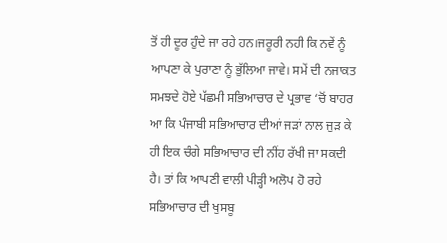ਤੋਂ ਹੀ ਦੂਰ ਹੁੰਦੇ ਜਾ ਰਹੇ ਹਨ।ਜਰੂਰੀ ਨਹੀ ਕਿ ਨਵੇਂ ਨੂੰ ਆਪਣਾ ਕੇ ਪੁਰਾਣਾ ਨੂੰ ਭੁੱਲਿਆ ਜਾਵੇ। ਸਮੇਂ ਦੀ ਨਜਾਕਤ ਸਮਝਦੇ ਹੋਏ ਪੱਛਮੀ ਸਭਿਆਚਾਰ ਦੇ ਪ੍ਰਭਾਵ ‘ਚੋਂ ਬਾਹਰ ਆ ਕਿ ਪੰਜਾਬੀ ਸਭਿਆਚਾਰ ਦੀਆਂ ਜੜਾਂ ਨਾਲ ਜੁੜ ਕੇ ਹੀ ਇਕ ਚੰਗੇ ਸਭਿਆਚਾਰ ਦੀ ਨੀਂਹ ਰੱਖੀ ਜਾ ਸਕਦੀ ਹੈ। ਤਾਂ ਕਿ ਆਪਣੀ ਵਾਲੀ ਪੀੜ੍ਹੀ ਅਲੋਪ ਹੋ ਰਹੇ ਸਭਿਆਚਾਰ ਦੀ ਖੁਸਬੂ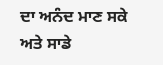ਦਾ ਅਨੰਦ ਮਾਣ ਸਕੇ ਅਤੇ ਸਾਡੇ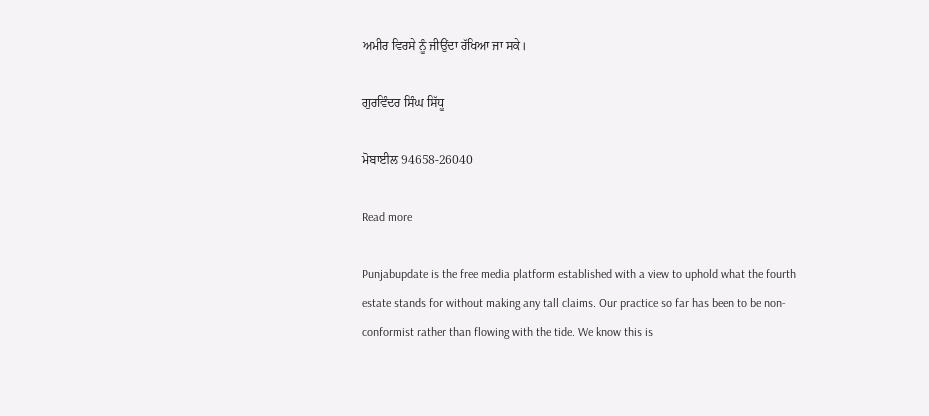ਅਮੀਰ ਵਿਰਸੇ ਨੂੰ ਜੀਉਂਦਾ ਰੱਖਿਆ ਜਾ ਸਕੇ।

ਗੁਰਵਿੰਦਰ ਸਿੰਘ ਸਿੱਧੂ

ਮੋਬਾਈਲ 94658-26040

Read more

Punjabupdate is the free media platform established with a view to uphold what the fourth estate stands for without making any tall claims. Our practice so far has been to be non-conformist rather than flowing with the tide. We know this is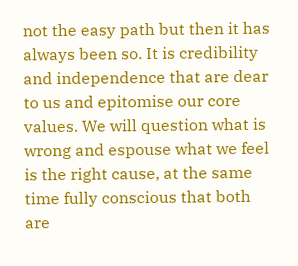not the easy path but then it has always been so. It is credibility and independence that are dear to us and epitomise our core values. We will question what is wrong and espouse what we feel is the right cause, at the same time fully conscious that both are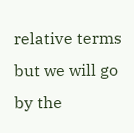relative terms but we will go by the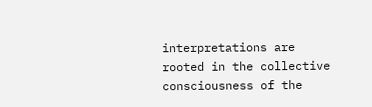interpretations are rooted in the collective consciousness of the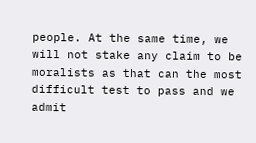people. At the same time, we will not stake any claim to be moralists as that can the most difficult test to pass and we admit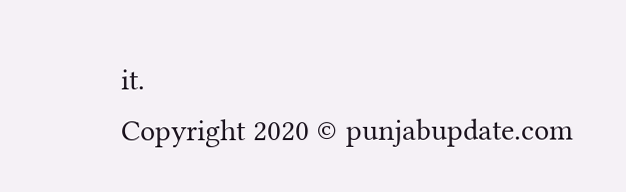it.
Copyright 2020 © punjabupdate.com